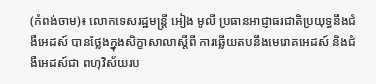(កំពង់ចាម)៖ លោកទេសរដ្ឋមន្ដ្រី អៀង មូលី ប្រធានអាជ្ញាធរជាតិប្រយុទ្ធនឹងជំងឺអេដស៍ បានថ្លែងក្នុងសិក្ខាសាលាស្តីពី ការឆ្លើយតបនឹងមេរោគអេដស៍ និងជំងឺអេដស៍ជា ពហុវិស័យរប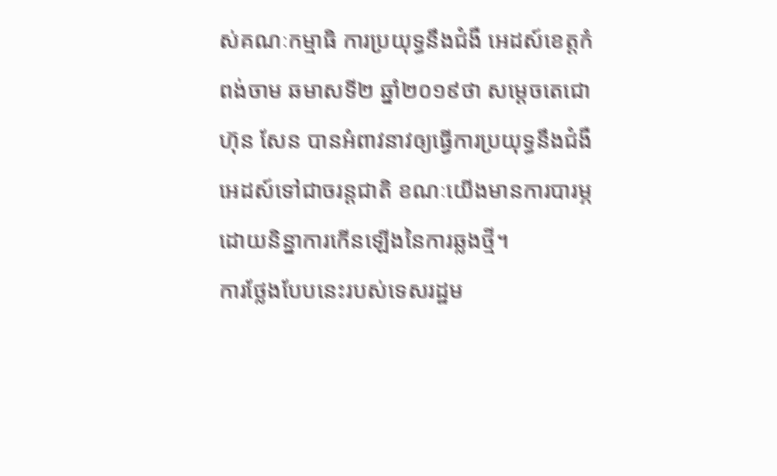ស់គណៈកម្មាធិ ការប្រយុទ្ធនឹងជំងឺ អេដស៍ខេត្តកំពង់ចាម ឆមាសទី២ ឆ្នាំ២០១៩ថា សម្តេចតេជោ ហ៊ុន សែន បានអំពាវនាវឲ្យធ្វើការប្រយុទ្ធនឹងជំងឺអេដស៍ទៅជាចរន្តជាតិ ខណៈយើងមានការបារម្ភ ដោយនិន្នាការកើនឡើងនៃការឆ្លងថ្មី។
ការថ្លែងបែបនេះរបស់ទេសរដ្ឋម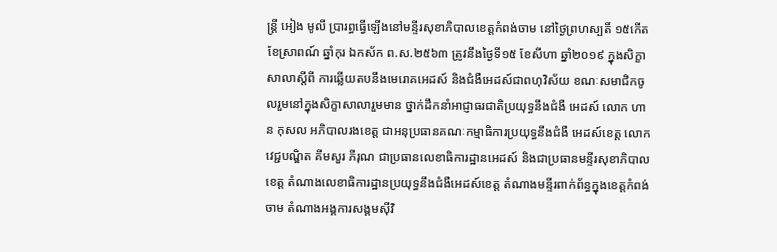ន្ដ្រី អៀង មូលី ប្រារព្ធធ្វើឡើងនៅមន្ទីរសុខាភិបាលខេត្តកំពង់ចាម នៅថ្ងៃព្រហស្បតិ៍ ១៥កើត ខែស្រាពណ៍ ឆ្នាំកុរ ឯកស័ក ព.ស.២៥៦៣ ត្រូវនឹងថ្ងៃទី១៥ ខែសីហា ឆ្នាំ២០១៩ ក្នុងសិក្ខាសាលាស្តីពី ការឆ្លើយតបនឹងមេរោគអេដស៍ និងជំងឺអេដស៍ជាពហុវិស័យ ខណៈសមាជិកចូលរួមនៅក្នុងសិក្ខាសាលារួមមាន ថ្នាក់ដឹកនាំអាជ្ញាធរជាតិប្រយុទ្ធនឹងជំងឺ អេដស៍ លោក ហាន កុសល អភិបាលរងខេត្ត ជាអនុប្រធានគណៈកម្មាធិការប្រយុទ្ធនឹងជំងឺ អេដស៍ខេត្ត លោកវេជ្ជបណ្ឌិត គីមសួរ ភីរុណ ជាប្រធានលេខាធិការដ្ឋានអេដស៍ និងជាប្រធានមន្ទីរសុខាភិបាលខេត្ត តំណាងលេខាធិការដ្ឋានប្រយុទ្ធនឹងជំងឺអេដស៍ខេត្ត តំណាងមន្ទីរពាក់ព័ន្ធក្នុងខេត្តកំពង់ចាម តំណាងអង្គការសង្គមស៊ីវិ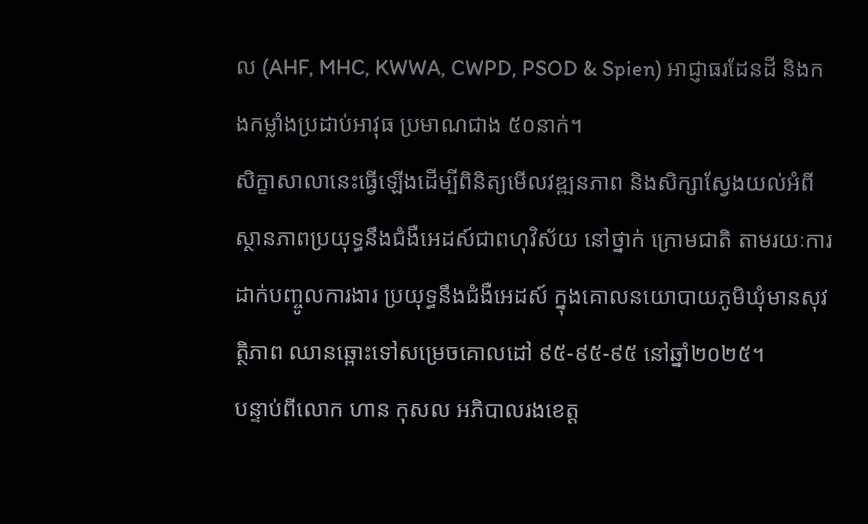ល (AHF, MHC, KWWA, CWPD, PSOD & Spien) អាជ្ញាធរដែនដី និងកងកម្លាំងប្រដាប់អាវុធ ប្រមាណជាង ៥០នាក់។
សិក្ខាសាលានេះធ្វើឡើងដើម្បីពិនិត្យមើលវឌ្ឍនភាព និងសិក្សាស្វែងយល់អំពីស្ថានភាពប្រយុទ្ធនឹងជំងឺអេដស៍ជាពហុវិស័យ នៅថ្នាក់ ក្រោមជាតិ តាមរយៈការដាក់បញ្ចូលការងារ ប្រយុទ្ធនឹងជំងឺអេដស៍ ក្នុងគោលនយោបាយភូមិឃុំមានសុវត្ថិភាព ឈានឆ្ពោះទៅសម្រេចគោលដៅ ៩៥-៩៥-៩៥ នៅឆ្នាំ២០២៥។
បន្ទាប់ពីលោក ហាន កុសល អភិបាលរងខេត្ត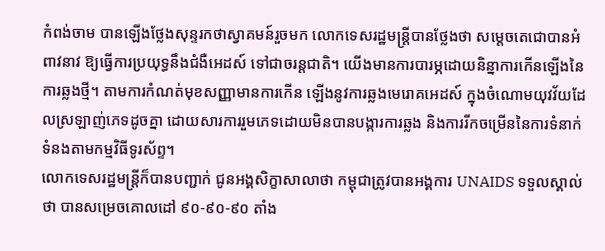កំពង់ចាម បានឡើងថ្លែងសុន្ទរកថាស្វាគមន៍រួចមក លោកទេសរដ្ឋមន្រ្តីបានថ្លែងថា សម្តេចតេជោបានអំពាវនាវ ឱ្យធ្វើការប្រយុទ្ធនឹងជំងឺអេដស៍ ទៅជាចរន្តជាតិ។ យើងមានការបារម្ភដោយនិន្នាការកើនឡើងនៃការឆ្លងថ្មី។ តាមការកំណត់មុខសញ្ញាមានការកើន ឡើងនូវការឆ្លងមេរោគអេដស៍ ក្នុងចំណោមយុវវ័យដែលស្រឡាញ់ភេទដូចគ្នា ដោយសារការរួមភេទដោយមិនបានបង្ការការឆ្លង និងការរីកចម្រើននៃការទំនាក់ទំនងតាមកម្មវិធីទូរស័ព្ទ។
លោកទេសរដ្ឋមន្ត្រីក៏បានបញ្ជាក់ ជូនអង្គសិក្ខាសាលាថា កម្ពុជាត្រូវបានអង្គការ UNAIDS ទទួលស្គាល់ថា បានសម្រេចគោលដៅ ៩០-៩០-៩០ តាំង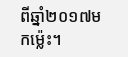ពីឆ្នាំ២០១៧មកម្ល៉េះ។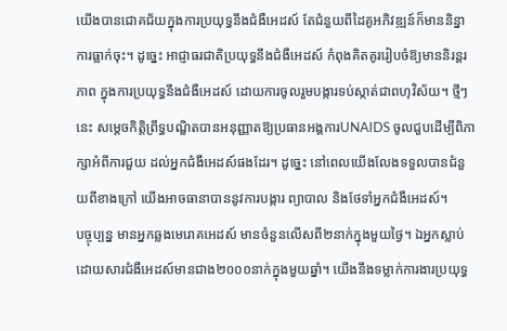យើងបានជោគជ័យក្នុងការប្រយុទ្ធនឹងជំងឺអេដស៍ តែជំនួយពីដៃគូអភិវឌ្ឍន៍ក៏មាននិន្នាការធ្លាក់ចុះ។ ដូច្នេះ អាជ្ញាធរជាតិប្រយុទ្ធនឹងជំងឺអេដស៍ កំពុងគិតគូររៀបចំឱ្យមាននិរន្តរភាព ក្នុងការប្រយុទ្ធនឹងជំងឺអេដស៍ ដោយការចូលរួមបង្ការទប់ស្កាត់ជាពហុវិស័យ។ ថ្មីៗនេះ សម្ដេចកិត្តិព្រឹទ្ធបណ្ឌិតបានអនុញ្ញាតឱ្យប្រធានអង្គការUNAIDS ចូលជួបដើម្បីពិភាក្សាអំពីការជួយ ដល់អ្នកជំងឺអេដស៍ផងដែរ។ ដូច្នេះ នៅពេលយើងលែងទទួលបានជំនួយពីខាងក្រៅ យើងអាចធានាបាននូវការបង្ការ ព្យាបាល និងថែទាំអ្នកជំងឺអេដស៍។
បច្ចុប្បន្ន មានអ្នកឆ្លងមេរោគអេដស៍ មានចំនួនលើសពី២នាក់ក្នុងមួយថ្ងៃ។ ឯអ្នកស្លាប់ដោយសារជំងឺអេដស៍មានជាង២០០០នាក់ក្នុងមួយឆ្នាំ។ យើងនឹងទម្លាក់ការងារប្រយុទ្ធ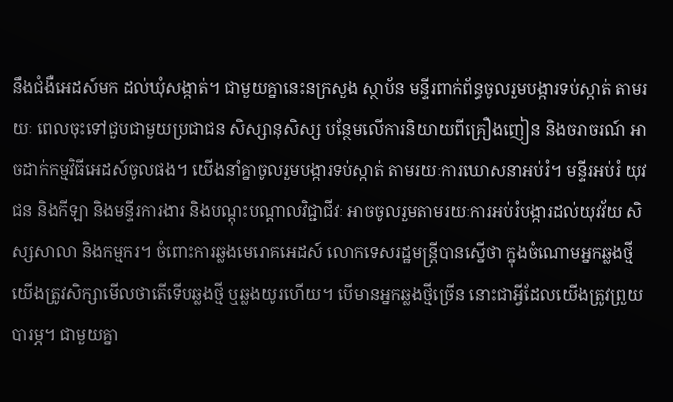នឹងជំងឺអេដស៍មក ដល់ឃុំសង្កាត់។ ជាមួយគ្នានេះនក្រសួង ស្ថាប័ន មន្ទីរពាក់ព័ន្ធចូលរួមបង្ការទប់ស្កាត់ តាមរយៈ ពេលចុះទៅជួបជាមួយប្រជាជន សិស្សានុសិស្ស បន្ថែមលើការនិយាយពីគ្រឿងញៀន និងចរាចរណ៍ អាចដាក់កម្មវិធីអេដស៍ចូលផង។ យើងនាំគ្នាចូលរួមបង្ការទប់ស្កាត់ តាមរយៈការឃោសនាអប់រំ។ មន្ទីរអប់រំ យុវជន និងកីឡា និងមន្ទីរការងារ និងបណ្តុះបណ្តាលវិជ្ជាជីវៈ អាចចូលរួមតាមរយៈការអប់រំបង្ការដល់យុវវ័យ សិស្សសាលា និងកម្មករ។ ចំពោះការឆ្លងមេរោគអេដស៍ លោកទេសរដ្ឋមន្ត្រីបានស្នើថា ក្នុងចំណោមអ្នកឆ្លងថ្មី យើងត្រូវសិក្សាមើលថាតើទើបឆ្លងថ្មី ឬឆ្លងយូរហើយ។ បើមានអ្នកឆ្លងថ្មីច្រើន នោះជាអ្វីដែលយើងត្រូវព្រួយបារម្ភ។ ជាមួយគ្នា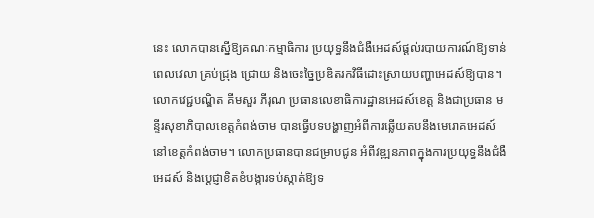នេះ លោកបានស្នើឱ្យគណៈកម្មាធិការ ប្រយុទ្ធនឹងជំងឺអេដស៍ផ្តល់របាយការណ៍ឱ្យទាន់ពេលវេលា គ្រប់ជ្រុង ជ្រោយ និងចេះច្នៃប្រឌិតរកវិធីដោះស្រាយបញ្ហាអេដស៍ឱ្យបាន។
លោកវេជ្ជបណ្ឌិត គីមសួរ ភីរុណ ប្រធានលេខាធិការដ្ឋានអេដស៍ខេត្ត និងជាប្រធាន មន្ទីរសុខាភិបាលខេត្តកំពង់ចាម បានធ្វើបទបង្ហាញអំពីការឆ្លើយតបនឹងមេរោគអេដស៍ នៅខេត្តកំពង់ចាម។ លោកប្រធានបានជម្រាបជូន អំពីវឌ្ឍនភាពក្នុងការប្រយុទ្ធនឹងជំងឺអេដស៍ និងប្តេជ្ញាខិតខំបង្ការទប់ស្កាត់ឱ្យទ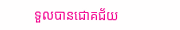ទួលបានជោគជ័យ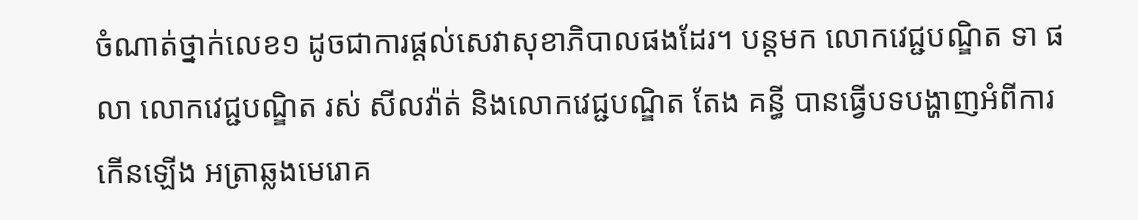ចំណាត់ថ្នាក់លេខ១ ដូចជាការផ្តល់សេវាសុខាភិបាលផងដែរ។ បន្តមក លោកវេជ្ជបណ្ឌិត ទា ផលា លោកវេជ្ជបណ្ឌិត រស់ សីលវ៉ាត់ និងលោកវេជ្ជបណ្ឌិត តែង គន្ធី បានធ្វើបទបង្ហាញអំពីការកើនឡើង អត្រាឆ្លងមេរោគ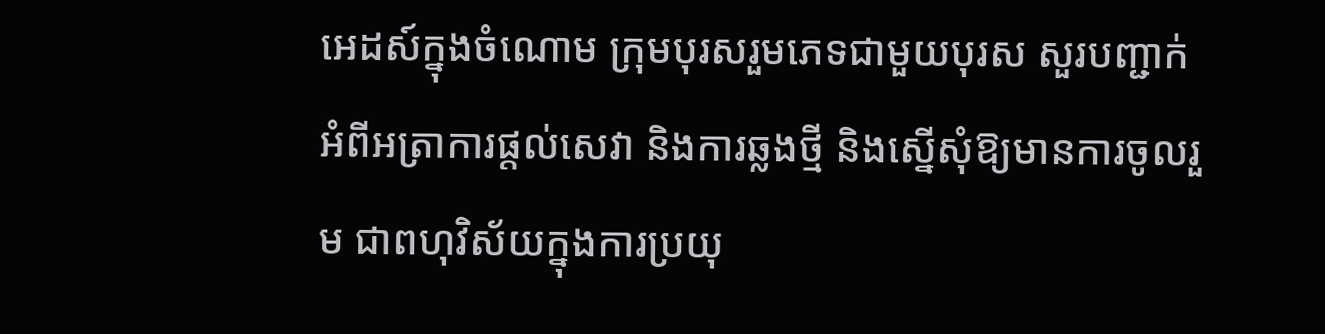អេដស៍ក្នុងចំណោម ក្រុមបុរសរួមភេទជាមួយបុរស សួរបញ្ជាក់អំពីអត្រាការផ្តល់សេវា និងការឆ្លងថ្មី និងស្នើសុំឱ្យមានការចូលរួម ជាពហុវិស័យក្នុងការប្រយុ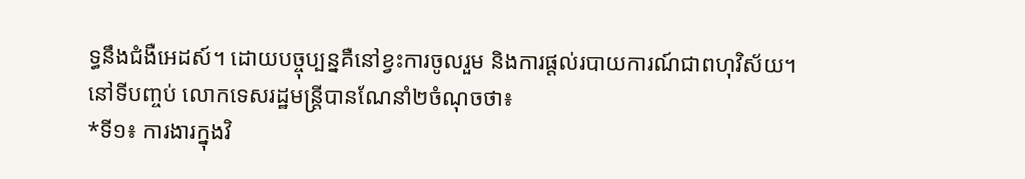ទ្ធនឹងជំងឺអេដស៍។ ដោយបច្ចុប្បន្នគឺនៅខ្វះការចូលរួម និងការផ្តល់របាយការណ៍ជាពហុវិស័យ។
នៅទីបញ្ចប់ លោកទេសរដ្ឋមន្ត្រីបានណែនាំ២ចំណុចថា៖
*ទី១៖ ការងារក្នុងវិ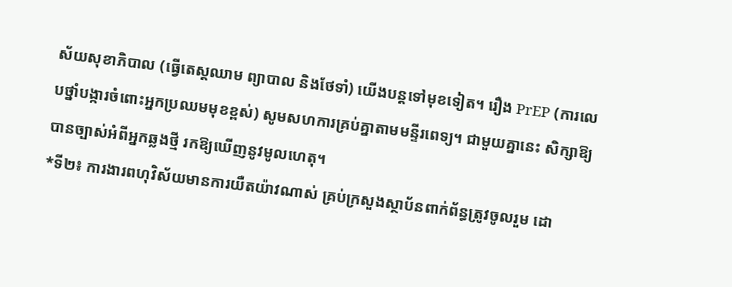ស័យសុខាភិបាល (ធ្វើតេស្តឈាម ព្យាបាល និងថែទាំ) យើងបន្តទៅមុខទៀត។ រឿង PrEP (ការលេបថ្នាំបង្ការចំពោះអ្នកប្រឈមមុខខ្ពស់) សូមសហការគ្រប់គ្នាតាមមន្ទីរពេទ្យ។ ជាមួយគ្នានេះ សិក្សាឱ្យបានច្បាស់អំពីអ្នកឆ្លងថ្មី រកឱ្យឃើញនូវមូលហេតុ។
*ទី២៖ ការងារពហុវិស័យមានការយឺតយ៉ាវណាស់ គ្រប់ក្រសួងស្ថាប័នពាក់ព័ន្ធត្រូវចូលរួម ដោ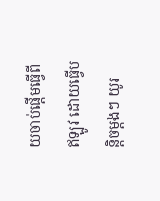យចាប់ផ្តើមធ្វើពីឥឡូវ ដោយធ្វើបន្តិចម្តងៗ យូរ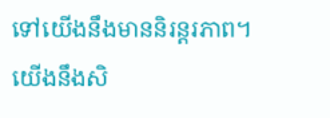ទៅយើងនឹងមាននិរន្តរភាព។ យើងនឹងសិ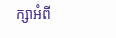ក្សាអំពី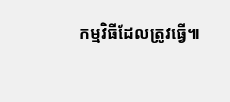កម្មវិធីដែលត្រូវធ្វើ៕